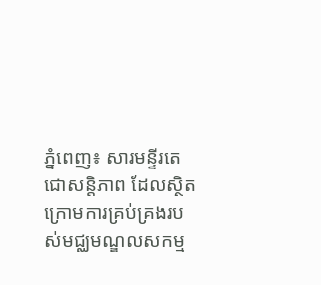ភ្នំពេញ៖ សារមន្ទីរតេជោសន្តិភាព ដែលស្ថិតក្រោមការគ្រប់គ្រងរបស់មជ្ឈមណ្ឌលសកម្ម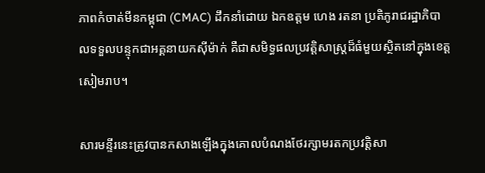ភាពកំចាត់មីនកម្ពុជា (CMAC) ដឹកនាំដោយ ឯកឧត្តម ហេង រតនា ប្រតិភូរាជរដ្ឋាភិបាលទទួលបន្ទុកជាអគ្គនាយកស៊ីម៉ាក់ គឺជាសមិទ្ធផលប្រវត្តិសាស្ត្រដ៏ធំមួយស្ថិតនៅក្នុងខេត្តសៀមរាប។

សារមន្ទីរនេះត្រូវបានកសាងឡើងក្នុងគោលបំណងថែរក្សាមរតកប្រវត្តិសា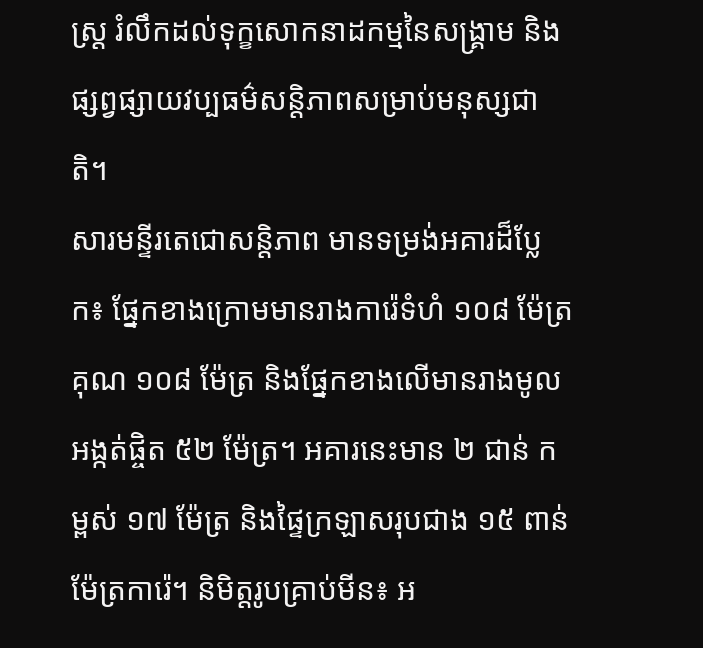ស្ត្រ រំលឹកដល់ទុក្ខសោកនាដកម្មនៃសង្គ្រាម និងផ្សព្វផ្សាយវប្បធម៌សន្តិភាពសម្រាប់មនុស្សជាតិ។
សារមន្ទីរតេជោសន្តិភាព មានទម្រង់អគារដ៏ប្លែក៖ ផ្នែកខាងក្រោមមានរាងការ៉េទំហំ ១០៨ ម៉ែត្រ គុណ ១០៨ ម៉ែត្រ និងផ្នែកខាងលើមានរាងមូលអង្កត់ផ្ចិត ៥២ ម៉ែត្រ។ អគារនេះមាន ២ ជាន់ កម្ពស់ ១៧ ម៉ែត្រ និងផ្ទៃក្រឡាសរុបជាង ១៥ ពាន់ម៉ែត្រការ៉េ។ និមិត្តរូបគ្រាប់មីន៖ អ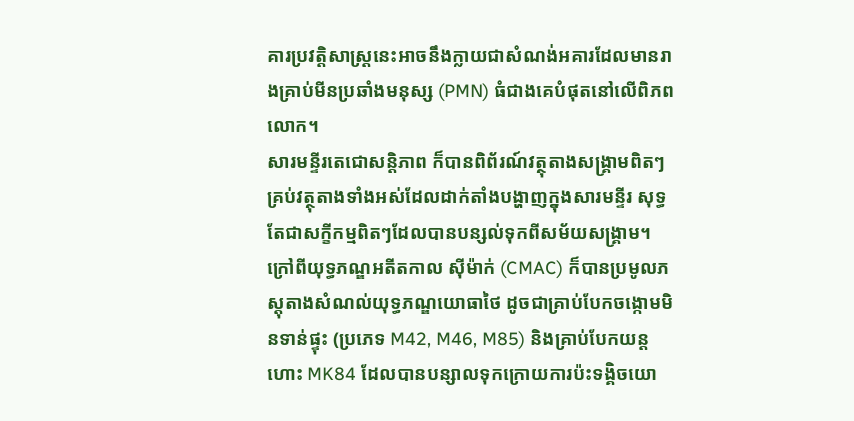គារប្រវត្តិសាស្ត្រនេះអាចនឹងក្លាយជាសំណង់អគារដែលមានរាងគ្រាប់មីនប្រឆាំងមនុស្ស (PMN) ធំជាងគេបំផុតនៅលើពិភពលោក។
សារមន្ទីរតេជោសន្តិភាព ក៏បានពិព័រណ៍វត្ថុតាងសង្គ្រាមពិតៗ គ្រប់វត្ថុតាងទាំងអស់ដែលដាក់តាំងបង្ហាញក្នុងសារមន្ទីរ សុទ្ធតែជាសក្ខីកម្មពិតៗដែលបានបន្សល់ទុកពីសម័យសង្គ្រាម។ ក្រៅពីយុទ្ធភណ្ឌអតីតកាល ស៊ីម៉ាក់ (CMAC) ក៏បានប្រមូលភស្តុតាងសំណល់យុទ្ធភណ្ឌយោធាថៃ ដូចជាគ្រាប់បែកចង្កោមមិនទាន់ផ្ទុះ (ប្រភេទ M42, M46, M85) និងគ្រាប់បែកយន្តហោះ MK84 ដែលបានបន្សាលទុកក្រោយការប៉ះទង្គិចយោ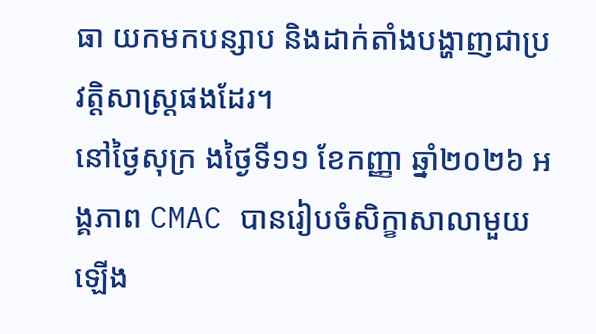ធា យកមកបន្សាប និងដាក់តាំងបង្ហាញជាប្រវត្តិសាស្ត្រផងដែរ។
នៅថ្ងៃសុក្រ ងថ្ងៃទី១១ ខែកញ្ញា ឆ្នាំ២០២៦ អង្គភាព CMAC បានរៀបចំសិក្ខាសាលាមួយឡើង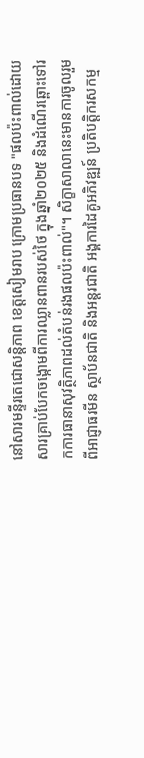នៅសារមន្ទីរតេជោសន្តិភាព ខេត្តសៀមរាប ក្រោមប្រធានបទ "ផលប៉ះពាល់ដោយសារគ្រាប់បែកចង្កោមពីការឈ្លានពានរបស់ថៃ ក្នុងឆ្នាំ២០២៥ និងដំណើរឆ្ពោះទៅរកការធានាសុវត្ថិភាពដល់តំបន់រងផលប៉ះពាល់"។ សិក្ខាសាលានេះមានការចូលរួមពីអាជ្ញាធរមីន ស្ថាប័នជាតិ និងអន្តរជាតិ អង្គការដៃគូអភិវឌ្ឍន៍ ប្រតិបត្តិករសកម្ម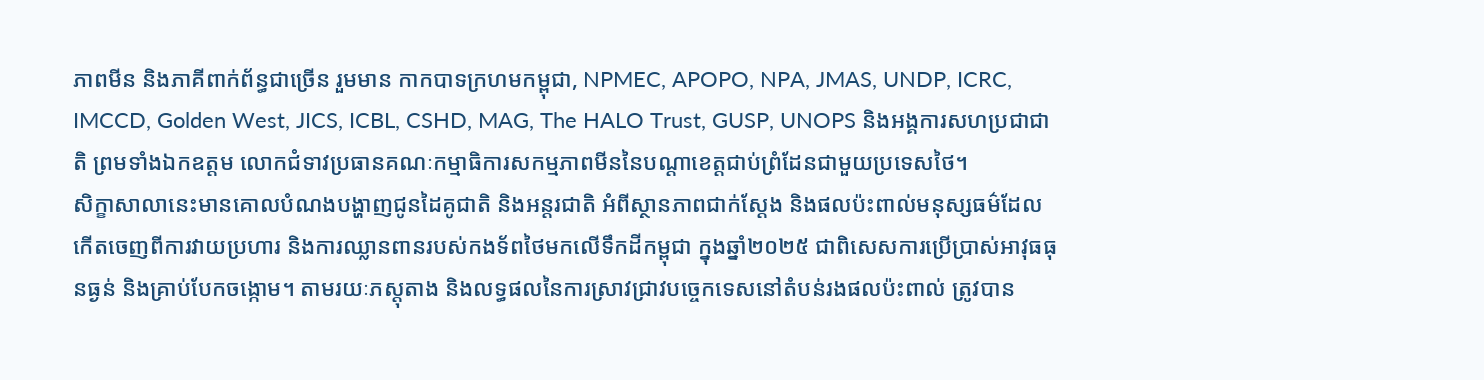ភាពមីន និងភាគីពាក់ព័ន្ធជាច្រើន រួមមាន កាកបាទក្រហមកម្ពុជា, NPMEC, APOPO, NPA, JMAS, UNDP, ICRC, IMCCD, Golden West, JICS, ICBL, CSHD, MAG, The HALO Trust, GUSP, UNOPS និងអង្គការសហប្រជាជាតិ ព្រមទាំងឯកឧត្តម លោកជំទាវប្រធានគណៈកម្មាធិការសកម្មភាពមីននៃបណ្តាខេត្តជាប់ព្រំដែនជាមួយប្រទេសថៃ។
សិក្ខាសាលានេះមានគោលបំណងបង្ហាញជូនដៃគូជាតិ និងអន្តរជាតិ អំពីស្ថានភាពជាក់ស្តែង និងផលប៉ះពាល់មនុស្សធម៌ដែលកើតចេញពីការវាយប្រហារ និងការឈ្លានពានរបស់កងទ័ពថៃមកលើទឹកដីកម្ពុជា ក្នុងឆ្នាំ២០២៥ ជាពិសេសការប្រើប្រាស់អាវុធធុនធ្ងន់ និងគ្រាប់បែកចង្កោម។ តាមរយៈភស្តុតាង និងលទ្ធផលនៃការស្រាវជ្រាវបច្ចេកទេសនៅតំបន់រងផលប៉ះពាល់ ត្រូវបាន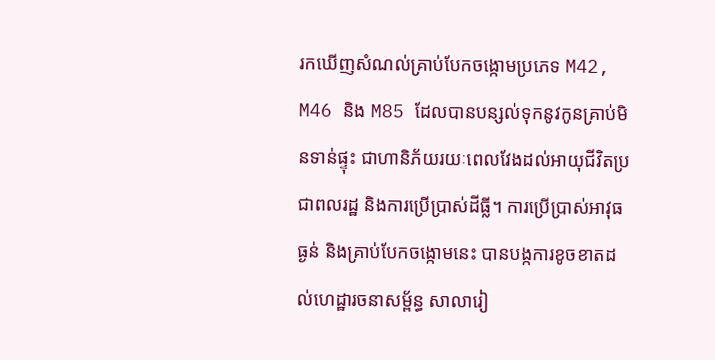រកឃើញសំណល់គ្រាប់បែកចង្កោមប្រភេទ M42, M46 និង M85 ដែលបានបន្សល់ទុកនូវកូនគ្រាប់មិនទាន់ផ្ទុះ ជាហានិភ័យរយៈពេលវែងដល់អាយុជីវិតប្រជាពលរដ្ឋ និងការប្រើប្រាស់ដីធ្លី។ ការប្រើប្រាស់អាវុធធ្ងន់ និងគ្រាប់បែកចង្កោមនេះ បានបង្កការខូចខាតដល់ហេដ្ឋារចនាសម្ព័ន្ធ សាលារៀ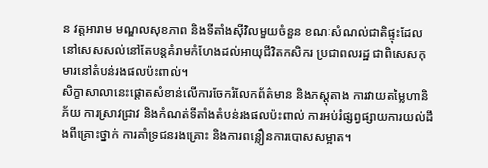ន វត្តអារាម មណ្ឌលសុខភាព និងទីតាំងស៊ីវិលមួយចំនួន ខណៈសំណល់ជាតិផ្ទុះដែលនៅសេសសល់នៅតែបន្តគំរាមកំហែងដល់អាយុជីវិតកសិករ ប្រជាពលរដ្ឋ ជាពិសេសកុមារនៅតំបន់រងផលប៉ះពាល់។
សិក្ខាសាលានេះផ្តោតសំខាន់លើការចែករំលែកព័ត៌មាន និងភស្តុតាង ការវាយតម្លៃហានិភ័យ ការស្រាវជ្រាវ និងកំណត់ទីតាំងតំបន់រងផលប៉ះពាល់ ការអប់រំផ្សព្វផ្សាយការយល់ដឹងពីគ្រោះថ្នាក់ ការគាំទ្រជនរងគ្រោះ និងការពន្លឿនការបោសសម្អាត។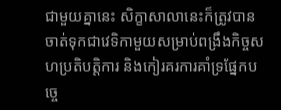ជាមួយគ្នានេះ សិក្ខាសាលានេះក៏ត្រូវបានចាត់ទុកជាវេទិកាមួយសម្រាប់ពង្រឹងកិច្ចសហប្រតិបត្តិការ និងកៀរគរការគាំទ្រផ្នែកបច្ចេ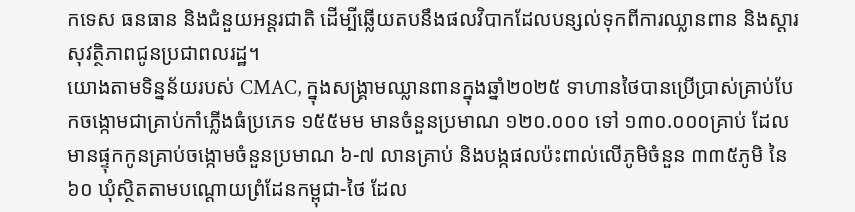កទេស ធនធាន និងជំនួយអន្តរជាតិ ដើម្បីឆ្លើយតបនឹងផលវិបាកដែលបន្សល់ទុកពីការឈ្លានពាន និងស្តារសុវត្ថិភាពជូនប្រជាពលរដ្ឋ។
យោងតាមទិន្នន័យរបស់ CMAC, ក្នុងសង្គ្រាមឈ្លានពានក្នុងឆ្នាំ២០២៥ ទាហានថៃបានប្រើប្រាស់គ្រាប់បែកចង្កោមជាគ្រាប់កាំភ្លើងធំប្រភេទ ១៥៥មម មានចំនួនប្រមាណ ១២០.០០០ ទៅ ១៣០.០០០គ្រាប់ ដែលមានផ្ទុកកូនគ្រាប់ចង្កោមចំនួនប្រមាណ ៦-៧ លានគ្រាប់ និងបង្កផលប៉ះពាល់លើភូមិចំនួន ៣៣៥ភូមិ នៃ ៦០ ឃុំស្ថិតតាមបណ្តោយព្រំដែនកម្ពុជា-ថៃ ដែល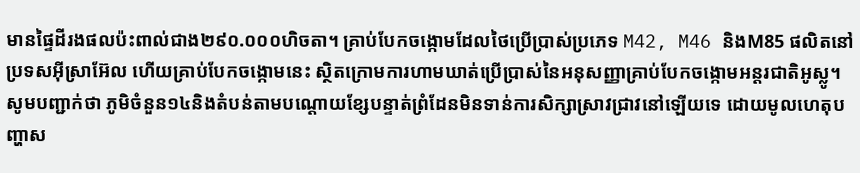មានផ្ទៃដីរងផលប៉ះពាល់ជាង២៩០.០០០ហិចតា។ គ្រាប់បែកចង្កោមដែលថៃប្រើប្រាស់ប្រភេទ M42, M46 និងM85 ផលិតនៅប្រទសអ៊ីស្រាអ៊ែល ហើយគ្រាប់បែកចង្កោមនេះ ស្ថិតក្រោមការហាមឃាត់ប្រើប្រាស់នៃអនុសញ្ញាគ្រាប់បែកចង្កោមអន្តរជាតិអូស្លូ។
សូមបញ្ជាក់ថា ភូមិចំនួន១៤និងតំបន់តាមបណ្តោយខ្សែបន្ទាត់ព្រំដែនមិនទាន់ការសិក្សាស្រាវជ្រាវនៅឡើយទេ ដោយមូលហេតុបញ្ហាស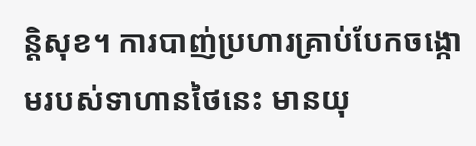ន្តិសុខ។ ការបាញ់ប្រហារគ្រាប់បែកចង្កោមរបស់ទាហានថៃនេះ មានយុ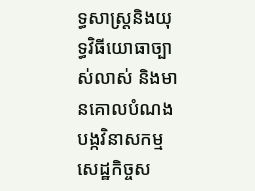ទ្ធសាស្ត្រនិងយុទ្ធវិធីយោធាច្បាស់លាស់ និងមានគោលបំណងបង្កវិនាសកម្មសេដ្ឋកិច្ចស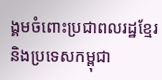ង្គមចំពោះប្រជាពលរដ្ឋខ្មែរនិងប្រទេសកម្ពុជា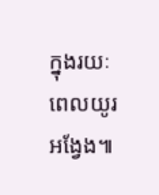ក្នុងរយៈពេលយូរអង្វែង៕